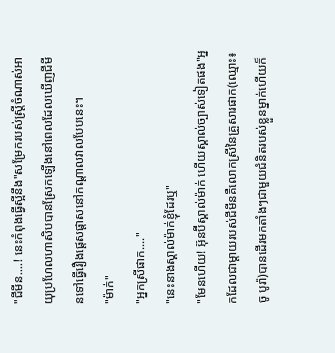"ជីមីន....! នេះកំពុងធ្វេីស្អីនឹង"សម្រែករបស់ស្រ្តីចំណាស់អាយុប្រហែលហាសិបបានស្រែកឡេីងនៅពេលដែលឃេីញជីមីនទៅធ្វេីរឿងផ្តេសផ្តាសនៅកណ្តាលវាលបែបនេះ។
"ម៉ាក់"
"អ្នកស្រីផាក...."
"នេះនាងស្គាល់ម៉ាក់ខ្ញុំដែរឬ"
"មែនហេីយ! អ៊ុនប៊ីស្គាល់ម៉ាក់ ហេីយស្គាល់ច្បាស់ទៀតផង"អ្នកដែលជាម្តាយរបស់ជីមីនគឺលោកស្រីនៃគ្រួសារផាក(ឈ្មោះ៖ ចូ បូរ៉ា)បានដេីរមកតាំងៗជាមួយជំនិតរបស់ខ្លួនម្នាក់ហេីយក៏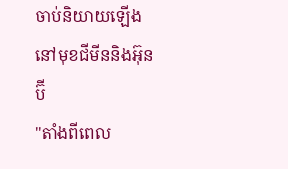ចាប់និយាយឡេីងនៅមុខជីមីននិងអ៊ុនប៊ី
"តាំងពីពេល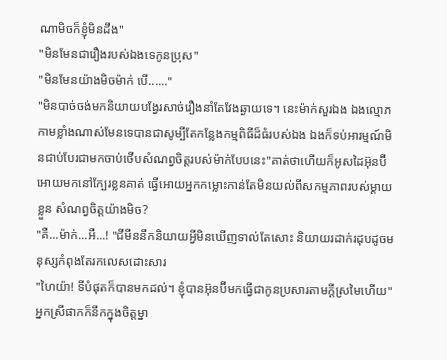ណាមិចក៏ខ្ញុំមិនដឹង"
"មិនមែនជារឿងរបស់ឯងទេកូនប្រុស"
"មិនមែនយ៉ាងមិចម៉ាក់ បេី......"
"មិនបាច់ចង់មកនិយាយបង្វែរសាច់រឿងនាំតែវែងឆ្ងាយទេ។ នេះម៉ាក់សួរឯង ឯងល្មោភកាមខ្លាំងណាស់មែនទេបានជាសូម្បីតែកន្លែងកម្មពិធីដ៏ធំរបស់ឯង ឯងក៏ទប់អារម្មណ៍មិនជាប់បែរជាមកចាប់ថេីបសំណព្វចិត្តរបស់ម៉ាក់បែបនេះ"គាត់ថាហេីយក៏អូសដៃអ៊ុនប៊ីអោយមកនៅក្បែរខ្លនគាត់ ធ្វេីអោយអ្នកកម្លោះកាន់តែមិនយល់ពីសកម្មភាពរបស់ម្តាយខ្លួន សំណព្វចិត្តយ៉ាងមិច?
"គឺ...ម៉ាក់...អឺ...! "ជីមីននឹកនិយាយអ្វីមិនឃេីញទាល់តែសោះ និយាយរដាក់រដុបដូចមនុស្សកំពុងតែរកលេសដោះសារ
"ហៃយ៉ា! ទីបំផុតក៏បានមកដល់។ ខ្ញុំបានអ៊ុនប៊ីមកធ្វេីជាកូនប្រសារតាមក្តីស្រមៃហេីយ"អ្នកស្រីផាកក៏នឹកក្នុងចិត្តម្នា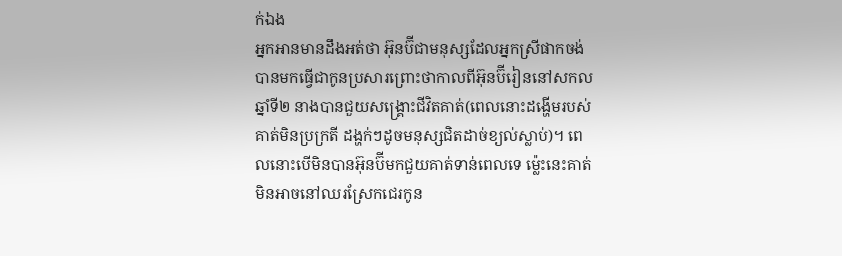ក់ឯង
អ្នកអានមានដឹងអត់ថា អ៊ុនប៊ីជាមនុស្សដែលអ្នកស្រីផាកចង់បានមកធ្វេីជាកូនប្រសារព្រោះថាកាលពីអ៊ុនប៊ីរៀននៅសកលឆ្នាំទី២ នាងបានជួយសង្គ្រោះជីវិតគាត់(ពេលនោះដង្ហេីមរបស់គាត់មិនប្រក្រតី ដង្ហក់ៗដូចមនុស្សជិតដាច់ខ្យល់ស្លាប់)។ ពេលនោះបេីមិនបានអ៊ុនប៊ីមកជួយគាត់ទាន់ពេលទេ ម៉្លេះនេះគាត់មិនអាចនៅឈរស្រែកជេរកូន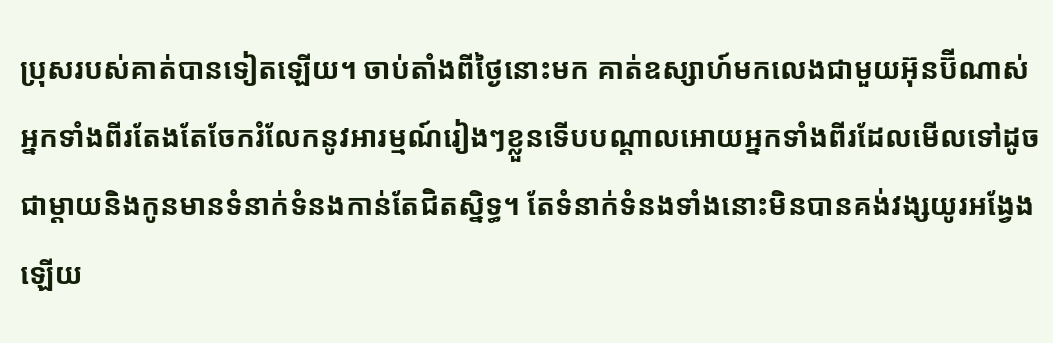ប្រុសរបស់គាត់បានទៀតឡេីយ។ ចាប់តាំងពីថ្ងៃនោះមក គាត់ឧស្សាហ៍មកលេងជាមួយអ៊ុនប៊ីណាស់ អ្នកទាំងពីរតែងតែចែករំលែកនូវអារម្មណ៍រៀងៗខ្លួនទេីបបណ្តាលអោយអ្នកទាំងពីរដែលមេីលទៅដូចជាម្តាយនិងកូនមានទំនាក់ទំនងកាន់តែជិតស្និទ្ធ។ តែទំនាក់ទំនងទាំងនោះមិនបានគង់វង្សយូរអង្វែងឡេីយ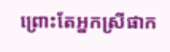ព្រោះតែអ្នកស្រីផាក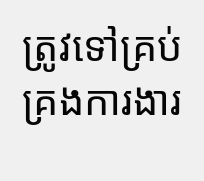ត្រូវទៅគ្រប់គ្រងការងារ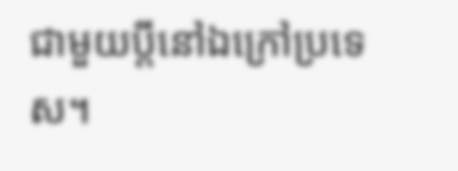ជាមួយប្តីនៅឯក្រៅប្រទេស។